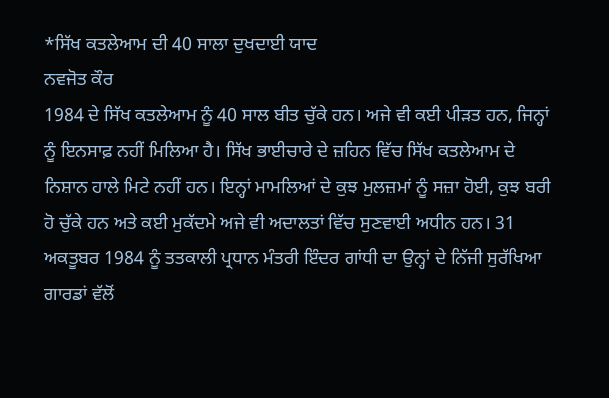*ਸਿੱਖ ਕਤਲੇਆਮ ਦੀ 40 ਸਾਲਾ ਦੁਖਦਾਈ ਯਾਦ
ਨਵਜੋਤ ਕੌਰ
1984 ਦੇ ਸਿੱਖ ਕਤਲੇਆਮ ਨੂੰ 40 ਸਾਲ ਬੀਤ ਚੁੱਕੇ ਹਨ। ਅਜੇ ਵੀ ਕਈ ਪੀੜਤ ਹਨ, ਜਿਨ੍ਹਾਂ ਨੂੰ ਇਨਸਾਫ਼ ਨਹੀਂ ਮਿਲਿਆ ਹੈ। ਸਿੱਖ ਭਾਈਚਾਰੇ ਦੇ ਜ਼ਹਿਨ ਵਿੱਚ ਸਿੱਖ ਕਤਲੇਆਮ ਦੇ ਨਿਸ਼ਾਨ ਹਾਲੇ ਮਿਟੇ ਨਹੀਂ ਹਨ। ਇਨ੍ਹਾਂ ਮਾਮਲਿਆਂ ਦੇ ਕੁਝ ਮੁਲਜ਼ਮਾਂ ਨੂੰ ਸਜ਼ਾ ਹੋਈ, ਕੁਝ ਬਰੀ ਹੋ ਚੁੱਕੇ ਹਨ ਅਤੇ ਕਈ ਮੁਕੱਦਮੇ ਅਜੇ ਵੀ ਅਦਾਲਤਾਂ ਵਿੱਚ ਸੁਣਵਾਈ ਅਧੀਨ ਹਨ। 31 ਅਕਤੂਬਰ 1984 ਨੂੰ ਤਤਕਾਲੀ ਪ੍ਰਧਾਨ ਮੰਤਰੀ ਇੰਦਰ ਗਾਂਧੀ ਦਾ ਉਨ੍ਹਾਂ ਦੇ ਨਿੱਜੀ ਸੁਰੱਖਿਆ ਗਾਰਡਾਂ ਵੱਲੋਂ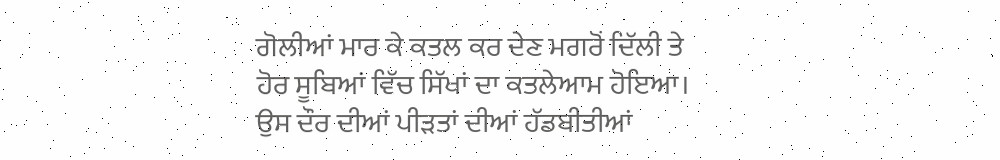ਗੋਲੀਆਂ ਮਾਰ ਕੇ ਕਤਲ ਕਰ ਦੇਣ ਮਗਰੋਂ ਦਿੱਲੀ ਤੇ ਹੋਰ ਸੂਬਿਆਂ ਵਿੱਚ ਸਿੱਖਾਂ ਦਾ ਕਤਲੇਆਮ ਹੋਇਆ।
ਉਸ ਦੌਰ ਦੀਆਂ ਪੀੜਤਾਂ ਦੀਆਂ ਹੱਡਬੀਤੀਆਂ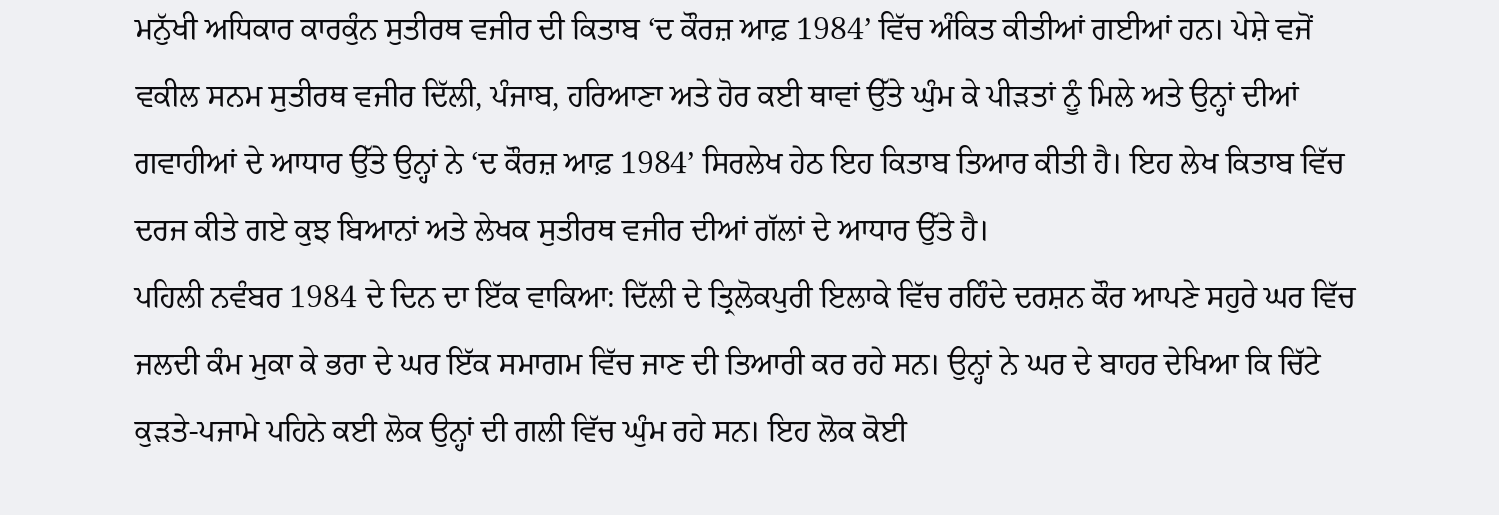ਮਨੁੱਖੀ ਅਧਿਕਾਰ ਕਾਰਕੁੰਨ ਸੁਤੀਰਥ ਵਜੀਰ ਦੀ ਕਿਤਾਬ ‘ਦ ਕੌਰਜ਼ ਆਫ਼ 1984’ ਵਿੱਚ ਅੰਕਿਤ ਕੀਤੀਆਂ ਗਈਆਂ ਹਨ। ਪੇਸ਼ੇ ਵਜੋਂ ਵਕੀਲ ਸਨਮ ਸੁਤੀਰਥ ਵਜੀਰ ਦਿੱਲੀ, ਪੰਜਾਬ, ਹਰਿਆਣਾ ਅਤੇ ਹੋਰ ਕਈ ਥਾਵਾਂ ਉੱਤੇ ਘੁੰਮ ਕੇ ਪੀੜਤਾਂ ਨੂੰ ਮਿਲੇ ਅਤੇ ਉਨ੍ਹਾਂ ਦੀਆਂ ਗਵਾਹੀਆਂ ਦੇ ਆਧਾਰ ਉੱਤੇ ਉਨ੍ਹਾਂ ਨੇ ‘ਦ ਕੌਰਜ਼ ਆਫ਼ 1984’ ਸਿਰਲੇਖ ਹੇਠ ਇਹ ਕਿਤਾਬ ਤਿਆਰ ਕੀਤੀ ਹੈ। ਇਹ ਲੇਖ ਕਿਤਾਬ ਵਿੱਚ ਦਰਜ ਕੀਤੇ ਗਏ ਕੁਝ ਬਿਆਨਾਂ ਅਤੇ ਲੇਖਕ ਸੁਤੀਰਥ ਵਜੀਰ ਦੀਆਂ ਗੱਲਾਂ ਦੇ ਆਧਾਰ ਉੱਤੇ ਹੈ।
ਪਹਿਲੀ ਨਵੰਬਰ 1984 ਦੇ ਦਿਨ ਦਾ ਇੱਕ ਵਾਕਿਆ: ਦਿੱਲੀ ਦੇ ਤ੍ਰਿਲੋਕਪੁਰੀ ਇਲਾਕੇ ਵਿੱਚ ਰਹਿੰਦੇ ਦਰਸ਼ਨ ਕੌਰ ਆਪਣੇ ਸਹੁਰੇ ਘਰ ਵਿੱਚ ਜਲਦੀ ਕੰਮ ਮੁਕਾ ਕੇ ਭਰਾ ਦੇ ਘਰ ਇੱਕ ਸਮਾਗਮ ਵਿੱਚ ਜਾਣ ਦੀ ਤਿਆਰੀ ਕਰ ਰਹੇ ਸਨ। ਉਨ੍ਹਾਂ ਨੇ ਘਰ ਦੇ ਬਾਹਰ ਦੇਖਿਆ ਕਿ ਚਿੱਟੇ ਕੁੜਤੇ-ਪਜਾਮੇ ਪਹਿਨੇ ਕਈ ਲੋਕ ਉਨ੍ਹਾਂ ਦੀ ਗਲੀ ਵਿੱਚ ਘੁੰਮ ਰਹੇ ਸਨ। ਇਹ ਲੋਕ ਕੋਈ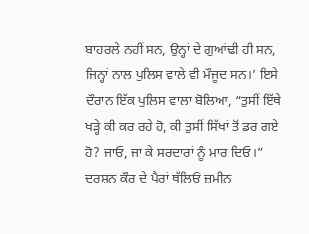ਬਾਹਰਲੇ ਨਹੀਂ ਸਨ, ਉਨ੍ਹਾਂ ਦੇ ਗੁਆਂਢੀ ਹੀ ਸਨ, ਜਿਨ੍ਹਾਂ ਨਾਲ ਪੁਲਿਸ ਵਾਲੇ ਵੀ ਮੌਜੂਦ ਸਨ।’ ਇਸੇ ਦੌਰਾਨ ਇੱਕ ਪੁਲਿਸ ਵਾਲਾ ਬੋਲਿਆ, “ਤੁਸੀਂ ਇੱਥੇ ਖੜ੍ਹੇ ਕੀ ਕਰ ਰਹੇ ਹੋ, ਕੀ ਤੁਸੀਂ ਸਿੱਖਾਂ ਤੋਂ ਡਰ ਗਏ ਹੋ? ਜਾਓ, ਜਾ ਕੇ ਸਰਦਾਰਾਂ ਨੂੰ ਮਾਰ ਦਿਓ।” ਦਰਸ਼ਨ ਕੌਰ ਦੇ ਪੈਰਾਂ ਥੱਲਿਓਂ ਜ਼ਮੀਨ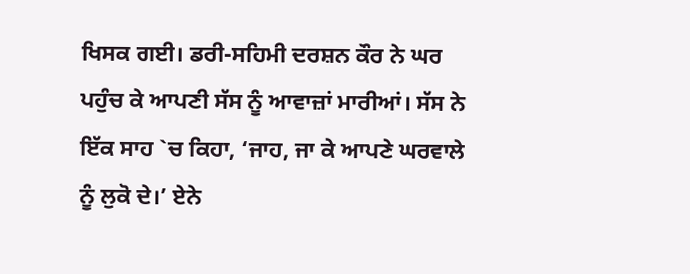ਖਿਸਕ ਗਈ। ਡਰੀ-ਸਹਿਮੀ ਦਰਸ਼ਨ ਕੌਰ ਨੇ ਘਰ ਪਹੁੰਚ ਕੇ ਆਪਣੀ ਸੱਸ ਨੂੰ ਆਵਾਜ਼ਾਂ ਮਾਰੀਆਂ। ਸੱਸ ਨੇ ਇੱਕ ਸਾਹ `ਚ ਕਿਹਾ, ‘ਜਾਹ, ਜਾ ਕੇ ਆਪਣੇ ਘਰਵਾਲੇ ਨੂੰ ਲੁਕੋ ਦੇ।’ ਏਨੇ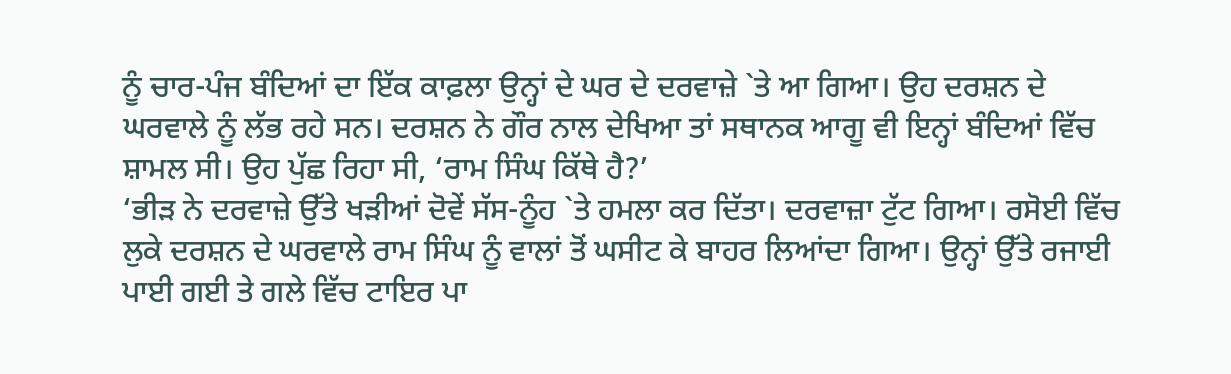ਨੂੰ ਚਾਰ-ਪੰਜ ਬੰਦਿਆਂ ਦਾ ਇੱਕ ਕਾਫ਼ਲਾ ਉਨ੍ਹਾਂ ਦੇ ਘਰ ਦੇ ਦਰਵਾਜ਼ੇ `ਤੇ ਆ ਗਿਆ। ਉਹ ਦਰਸ਼ਨ ਦੇ ਘਰਵਾਲੇ ਨੂੰ ਲੱਭ ਰਹੇ ਸਨ। ਦਰਸ਼ਨ ਨੇ ਗੌਰ ਨਾਲ ਦੇਖਿਆ ਤਾਂ ਸਥਾਨਕ ਆਗੂ ਵੀ ਇਨ੍ਹਾਂ ਬੰਦਿਆਂ ਵਿੱਚ ਸ਼ਾਮਲ ਸੀ। ਉਹ ਪੁੱਛ ਰਿਹਾ ਸੀ, ‘ਰਾਮ ਸਿੰਘ ਕਿੱਥੇ ਹੈ?’
‘ਭੀੜ ਨੇ ਦਰਵਾਜ਼ੇ ਉੱਤੇ ਖੜੀਆਂ ਦੋਵੇਂ ਸੱਸ-ਨੂੰਹ `ਤੇ ਹਮਲਾ ਕਰ ਦਿੱਤਾ। ਦਰਵਾਜ਼ਾ ਟੁੱਟ ਗਿਆ। ਰਸੋਈ ਵਿੱਚ ਲੁਕੇ ਦਰਸ਼ਨ ਦੇ ਘਰਵਾਲੇ ਰਾਮ ਸਿੰਘ ਨੂੰ ਵਾਲਾਂ ਤੋਂ ਘਸੀਟ ਕੇ ਬਾਹਰ ਲਿਆਂਦਾ ਗਿਆ। ਉਨ੍ਹਾਂ ਉੱਤੇ ਰਜਾਈ ਪਾਈ ਗਈ ਤੇ ਗਲੇ ਵਿੱਚ ਟਾਇਰ ਪਾ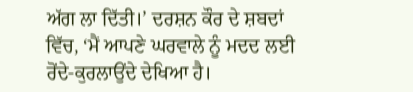ਅੱਗ ਲਾ ਦਿੱਤੀ।’ ਦਰਸ਼ਨ ਕੌਰ ਦੇ ਸ਼ਬਦਾਂ ਵਿੱਚ, ‘ਮੈਂ ਆਪਣੇ ਘਰਵਾਲੇ ਨੂੰ ਮਦਦ ਲਈ ਰੋਂਦੇ-ਕੁਰਲਾਉਂਦੇ ਦੇਖਿਆ ਹੈ।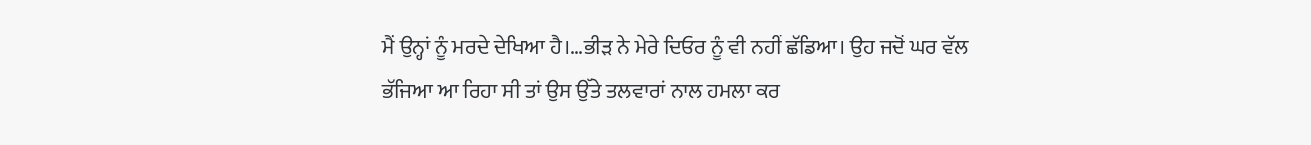ਮੈਂ ਉਨ੍ਹਾਂ ਨੂੰ ਮਰਦੇ ਦੇਖਿਆ ਹੈ।…ਭੀੜ ਨੇ ਮੇਰੇ ਦਿਓਰ ਨੂੰ ਵੀ ਨਹੀਂ ਛੱਡਿਆ। ਉਹ ਜਦੋਂ ਘਰ ਵੱਲ ਭੱਜਿਆ ਆ ਰਿਹਾ ਸੀ ਤਾਂ ਉਸ ਉੱਤੇ ਤਲਵਾਰਾਂ ਨਾਲ ਹਮਲਾ ਕਰ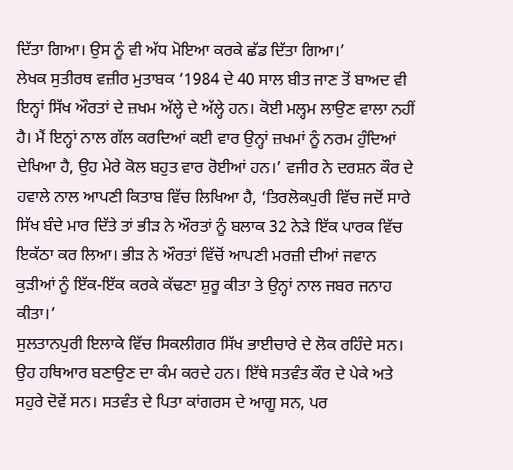ਦਿੱਤਾ ਗਿਆ। ਉਸ ਨੂੰ ਵੀ ਅੱਧ ਮੋਇਆ ਕਰਕੇ ਛੱਡ ਦਿੱਤਾ ਗਿਆ।’
ਲੇਖਕ ਸੁਤੀਰਥ ਵਜ਼ੀਰ ਮੁਤਾਬਕ ‘1984 ਦੇ 40 ਸਾਲ ਬੀਤ ਜਾਣ ਤੋਂ ਬਾਅਦ ਵੀ ਇਨ੍ਹਾਂ ਸਿੱਖ ਔਰਤਾਂ ਦੇ ਜ਼ਖਮ ਅੱਲ੍ਹੇ ਦੇ ਅੱਲ੍ਹੇ ਹਨ। ਕੋਈ ਮਲ੍ਹਮ ਲਾਉਣ ਵਾਲਾ ਨਹੀਂ ਹੈ। ਮੈਂ ਇਨ੍ਹਾਂ ਨਾਲ ਗੱਲ ਕਰਦਿਆਂ ਕਈ ਵਾਰ ਉਨ੍ਹਾਂ ਜ਼ਖਮਾਂ ਨੂੰ ਨਰਮ ਹੁੰਦਿਆਂ ਦੇਖਿਆ ਹੈ, ਉਹ ਮੇਰੇ ਕੋਲ ਬਹੁਤ ਵਾਰ ਰੋਈਆਂ ਹਨ।’ ਵਜੀਰ ਨੇ ਦਰਸ਼ਨ ਕੌਰ ਦੇ ਹਵਾਲੇ ਨਾਲ ਆਪਣੀ ਕਿਤਾਬ ਵਿੱਚ ਲਿਖਿਆ ਹੈ, ‘ਤਿਰਲੋਕਪੁਰੀ ਵਿੱਚ ਜਦੋਂ ਸਾਰੇ ਸਿੱਖ ਬੰਦੇ ਮਾਰ ਦਿੱਤੇ ਤਾਂ ਭੀੜ ਨੇ ਔਰਤਾਂ ਨੂੰ ਬਲਾਕ 32 ਨੇੜੇ ਇੱਕ ਪਾਰਕ ਵਿੱਚ ਇਕੱਠਾ ਕਰ ਲਿਆ। ਭੀੜ ਨੇ ਔਰਤਾਂ ਵਿੱਚੋਂ ਆਪਣੀ ਮਰਜ਼ੀ ਦੀਆਂ ਜਵਾਨ ਕੁੜੀਆਂ ਨੂੰ ਇੱਕ-ਇੱਕ ਕਰਕੇ ਕੱਢਣਾ ਸ਼ੁਰੂ ਕੀਤਾ ਤੇ ਉਨ੍ਹਾਂ ਨਾਲ ਜਬਰ ਜਨਾਹ ਕੀਤਾ।’
ਸੁਲਤਾਨਪੁਰੀ ਇਲਾਕੇ ਵਿੱਚ ਸਿਕਲੀਗਰ ਸਿੱਖ ਭਾਈਚਾਰੇ ਦੇ ਲੋਕ ਰਹਿੰਦੇ ਸਨ। ਉਹ ਹਥਿਆਰ ਬਣਾਉਣ ਦਾ ਕੰਮ ਕਰਦੇ ਹਨ। ਇੱਥੇ ਸਤਵੰਤ ਕੌਰ ਦੇ ਪੇਕੇ ਅਤੇ ਸਹੁਰੇ ਦੋਵੇਂ ਸਨ। ਸਤਵੰਤ ਦੇ ਪਿਤਾ ਕਾਂਗਰਸ ਦੇ ਆਗੂ ਸਨ, ਪਰ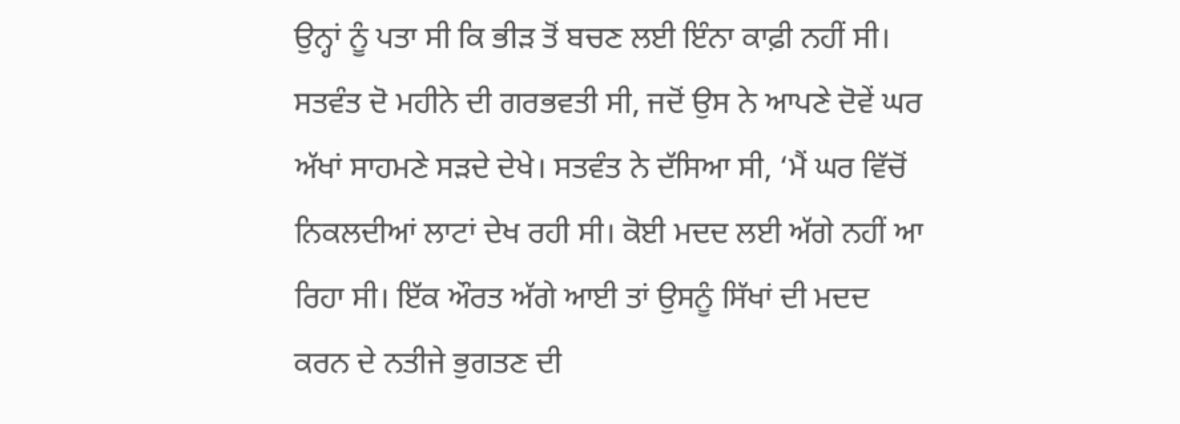ਉਨ੍ਹਾਂ ਨੂੰ ਪਤਾ ਸੀ ਕਿ ਭੀੜ ਤੋਂ ਬਚਣ ਲਈ ਇੰਨਾ ਕਾਫ਼ੀ ਨਹੀਂ ਸੀ। ਸਤਵੰਤ ਦੋ ਮਹੀਨੇ ਦੀ ਗਰਭਵਤੀ ਸੀ, ਜਦੋਂ ਉਸ ਨੇ ਆਪਣੇ ਦੋਵੇਂ ਘਰ ਅੱਖਾਂ ਸਾਹਮਣੇ ਸੜਦੇ ਦੇਖੇ। ਸਤਵੰਤ ਨੇ ਦੱਸਿਆ ਸੀ, ‘ਮੈਂ ਘਰ ਵਿੱਚੋਂ ਨਿਕਲਦੀਆਂ ਲਾਟਾਂ ਦੇਖ ਰਹੀ ਸੀ। ਕੋਈ ਮਦਦ ਲਈ ਅੱਗੇ ਨਹੀਂ ਆ ਰਿਹਾ ਸੀ। ਇੱਕ ਔਰਤ ਅੱਗੇ ਆਈ ਤਾਂ ਉਸਨੂੰ ਸਿੱਖਾਂ ਦੀ ਮਦਦ ਕਰਨ ਦੇ ਨਤੀਜੇ ਭੁਗਤਣ ਦੀ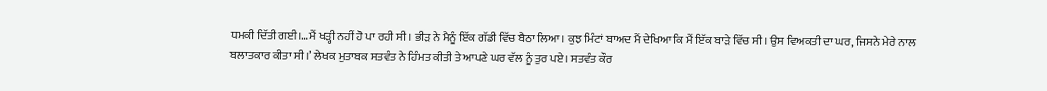ਧਮਕੀ ਦਿੱਤੀ ਗਈ।…ਮੈਂ ਖੜ੍ਹੀ ਨਹੀਂ ਹੋ ਪਾ ਰਹੀ ਸੀ। ਭੀੜ ਨੇ ਮੈਨੂੰ ਇੱਕ ਗੱਡੀ ਵਿੱਚ ਬੈਠਾ ਲਿਆ। ਕੁਝ ਮਿੰਟਾਂ ਬਾਅਦ ਮੈਂ ਦੇਖਿਆ ਕਿ ਮੈਂ ਇੱਕ ਬਾੜੇ ਵਿੱਚ ਸੀ। ਉਸ ਵਿਅਕਤੀ ਦਾ ਘਰ, ਜਿਸਨੇ ਮੇਰੇ ਨਾਲ ਬਲਾਤਕਾਰ ਕੀਤਾ ਸੀ।’ ਲੇਖਕ ਮੁਤਾਬਕ ਸਤਵੰਤ ਨੇ ਹਿੰਮਤ ਕੀਤੀ ਤੇ ਆਪਣੇ ਘਰ ਵੱਲ ਨੂੰ ਤੁਰ ਪਏ। ਸਤਵੰਤ ਕੌਰ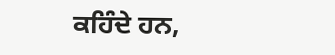ਕਹਿੰਦੇ ਹਨ,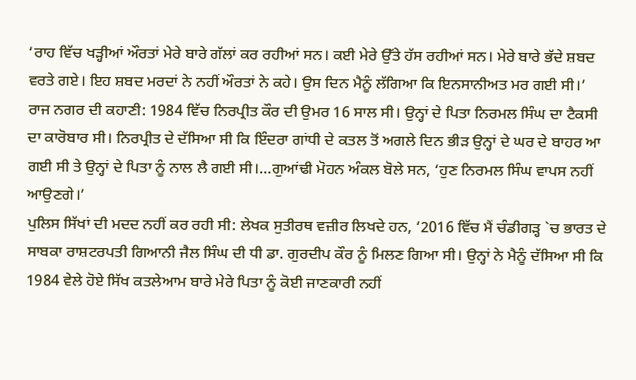‘ਰਾਹ ਵਿੱਚ ਖੜ੍ਹੀਆਂ ਔਰਤਾਂ ਮੇਰੇ ਬਾਰੇ ਗੱਲਾਂ ਕਰ ਰਹੀਆਂ ਸਨ। ਕਈ ਮੇਰੇ ਉੱਤੇ ਹੱਸ ਰਹੀਆਂ ਸਨ। ਮੇਰੇ ਬਾਰੇ ਭੱਦੇ ਸ਼ਬਦ ਵਰਤੇ ਗਏ। ਇਹ ਸ਼ਬਦ ਮਰਦਾਂ ਨੇ ਨਹੀਂ ਔਰਤਾਂ ਨੇ ਕਹੇ। ਉਸ ਦਿਨ ਮੈਨੂੰ ਲੱਗਿਆ ਕਿ ਇਨਸਾਨੀਅਤ ਮਰ ਗਈ ਸੀ।’
ਰਾਜ ਨਗਰ ਦੀ ਕਹਾਣੀ: 1984 ਵਿੱਚ ਨਿਰਪ੍ਰੀਤ ਕੌਰ ਦੀ ਉਮਰ 16 ਸਾਲ ਸੀ। ਉਨ੍ਹਾਂ ਦੇ ਪਿਤਾ ਨਿਰਮਲ ਸਿੰਘ ਦਾ ਟੈਕਸੀ ਦਾ ਕਾਰੋਬਾਰ ਸੀ। ਨਿਰਪ੍ਰੀਤ ਦੇ ਦੱਸਿਆ ਸੀ ਕਿ ਇੰਦਰਾ ਗਾਂਧੀ ਦੇ ਕਤਲ ਤੋਂ ਅਗਲੇ ਦਿਨ ਭੀੜ ਉਨ੍ਹਾਂ ਦੇ ਘਰ ਦੇ ਬਾਹਰ ਆ ਗਈ ਸੀ ਤੇ ਉਨ੍ਹਾਂ ਦੇ ਪਿਤਾ ਨੂੰ ਨਾਲ ਲੈ ਗਈ ਸੀ।…ਗੁਆਂਢੀ ਮੋਹਨ ਅੰਕਲ ਬੋਲੇ ਸਨ, ‘ਹੁਣ ਨਿਰਮਲ ਸਿੰਘ ਵਾਪਸ ਨਹੀਂ ਆਉਣਗੇ।’
ਪੁਲਿਸ ਸਿੱਖਾਂ ਦੀ ਮਦਦ ਨਹੀਂ ਕਰ ਰਹੀ ਸੀ: ਲੇਖਕ ਸੁਤੀਰਥ ਵਜ਼ੀਰ ਲਿਖਦੇ ਹਨ, ‘2016 ਵਿੱਚ ਮੈਂ ਚੰਡੀਗੜ੍ਹ `ਚ ਭਾਰਤ ਦੇ ਸਾਬਕਾ ਰਾਸ਼ਟਰਪਤੀ ਗਿਆਨੀ ਜੈਲ ਸਿੰਘ ਦੀ ਧੀ ਡਾ. ਗੁਰਦੀਪ ਕੌਰ ਨੂੰ ਮਿਲਣ ਗਿਆ ਸੀ। ਉਨ੍ਹਾਂ ਨੇ ਮੈਨੂੰ ਦੱਸਿਆ ਸੀ ਕਿ 1984 ਵੇਲੇ ਹੋਏ ਸਿੱਖ ਕਤਲੇਆਮ ਬਾਰੇ ਮੇਰੇ ਪਿਤਾ ਨੂੰ ਕੋਈ ਜਾਣਕਾਰੀ ਨਹੀਂ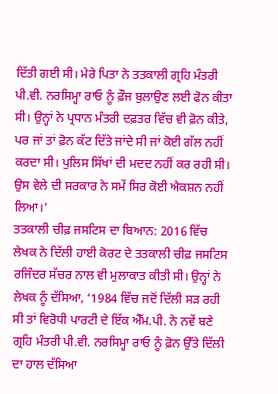ਦਿੱਤੀ ਗਈ ਸੀ। ਮੇਰੇ ਪਿਤਾ ਨੇ ਤਤਕਾਲੀ ਗ੍ਰਹਿ ਮੰਤਰੀ ਪੀ.ਵੀ. ਨਰਸਿਮ੍ਹਾ ਰਾਓ ਨੂੰ ਫ਼ੌਜ ਬੁਲਾਉਣ ਲਈ ਫੋਨ ਕੀਤਾ ਸੀ। ਉਨ੍ਹਾਂ ਨੇ ਪ੍ਰਧਾਨ ਮੰਤਰੀ ਦਫ਼ਤਰ ਵਿੱਚ ਵੀ ਫ਼ੋਨ ਕੀਤੇ, ਪਰ ਜਾਂ ਤਾਂ ਫ਼ੋਨ ਕੱਟ ਦਿੱਤੇ ਜਾਂਦੇ ਸੀ ਜਾਂ ਕੋਈ ਗੱਲ ਨਹੀਂ ਕਰਦਾ ਸੀ। ਪੁਲਿਸ ਸਿੱਖਾਂ ਦੀ ਮਦਦ ਨਹੀਂ ਕਰ ਰਹੀ ਸੀ। ਉਸ ਵੇਲੇ ਦੀ ਸਰਕਾਰ ਨੇ ਸਮੇਂ ਸਿਰ ਕੋਈ ਐਕਸ਼ਨ ਨਹੀਂ ਲਿਆ।’
ਤਤਕਾਲੀ ਚੀਫ਼ ਜਸਟਿਸ ਦਾ ਬਿਆਨ: 2016 ਵਿੱਚ ਲੇਖਕ ਨੇ ਦਿੱਲੀ ਹਾਈ ਕੋਰਟ ਦੇ ਤਤਕਾਲੀ ਚੀਫ਼ ਜਸਟਿਸ ਰਜਿੰਦਰ ਸੱਚਰ ਨਾਲ ਵੀ ਮੁਲਾਕਾਤ ਕੀਤੀ ਸੀ। ਉਨ੍ਹਾਂ ਨੇ ਲੇਖਕ ਨੂੰ ਦੱਸਿਆ, ‘1984 ਵਿੱਚ ਜਦੋਂ ਦਿੱਲੀ ਸੜ ਰਹੀ ਸੀ ਤਾਂ ਵਿਰੋਧੀ ਪਾਰਟੀ ਦੇ ਇੱਕ ਐੱਮ.ਪੀ. ਨੇ ਨਵੇਂ ਬਣੇ ਗ੍ਰਹਿ ਮੰਤਰੀ ਪੀ.ਵੀ. ਨਰਸਿਮ੍ਹਾ ਰਾਓ ਨੂੰ ਫ਼ੋਨ ਉੱਤੇ ਦਿੱਲੀ ਦਾ ਹਾਲ ਦੱਸਿਆ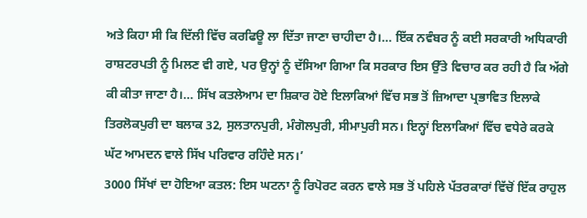ਅਤੇ ਕਿਹਾ ਸੀ ਕਿ ਦਿੱਲੀ ਵਿੱਚ ਕਰਫਿਊ ਲਾ ਦਿੱਤਾ ਜਾਣਾ ਚਾਹੀਦਾ ਹੈ।… ਇੱਕ ਨਵੰਬਰ ਨੂੰ ਕਈ ਸਰਕਾਰੀ ਅਧਿਕਾਰੀ ਰਾਸ਼ਟਰਪਤੀ ਨੂੰ ਮਿਲਣ ਵੀ ਗਏ, ਪਰ ਉਨ੍ਹਾਂ ਨੂੰ ਦੱਸਿਆ ਗਿਆ ਕਿ ਸਰਕਾਰ ਇਸ ਉੱਤੇ ਵਿਚਾਰ ਕਰ ਰਹੀ ਹੈ ਕਿ ਅੱਗੇ ਕੀ ਕੀਤਾ ਜਾਣਾ ਹੈ।… ਸਿੱਖ ਕਤਲੇਆਮ ਦਾ ਸ਼ਿਕਾਰ ਹੋਏ ਇਲਾਕਿਆਂ ਵਿੱਚ ਸਭ ਤੋਂ ਜ਼ਿਆਦਾ ਪ੍ਰਭਾਵਿਤ ਇਲਾਕੇ ਤਿਰਲੋਕਪੁਰੀ ਦਾ ਬਲਾਕ 32, ਸੁਲਤਾਨਪੁਰੀ, ਮੰਗੋਲਪੁਰੀ, ਸੀਮਾਪੁਰੀ ਸਨ। ਇਨ੍ਹਾਂ ਇਲਾਕਿਆਂ ਵਿੱਚ ਵਧੇਰੇ ਕਰਕੇ ਘੱਟ ਆਮਦਨ ਵਾਲੇ ਸਿੱਖ ਪਰਿਵਾਰ ਰਹਿੰਦੇ ਸਨ।’
3000 ਸਿੱਖਾਂ ਦਾ ਹੋਇਆ ਕਤਲ: ਇਸ ਘਟਨਾ ਨੂੰ ਰਿਪੋਰਟ ਕਰਨ ਵਾਲੇ ਸਭ ਤੋਂ ਪਹਿਲੇ ਪੱਤਰਕਾਰਾਂ ਵਿੱਚੋਂ ਇੱਕ ਰਾਹੁਲ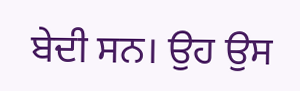ਬੇਦੀ ਸਨ। ਉਹ ਉਸ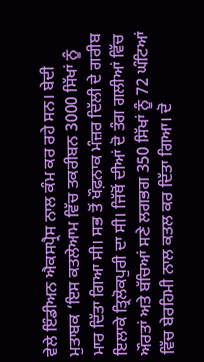ਵੇਲੇ ਇੰਡੀਅਨ ਐਕਸਪ੍ਰੈਸ ਨਾਲ ਕੰਮ ਕਰ ਰਹੇ ਸਨ। ਬੇਦੀ ਮੁਤਾਬਕ ‘ਇਸ ਕਤਲੇਆਮ ਵਿੱਚ ਤਕਰੀਬਨ 3000 ਸਿੱਖਾਂ ਨੂੰ ਮਾਰ ਦਿੱਤਾ ਗਿਆ ਸੀ। ਸਭ ਤੋਂ ਖੌਫ਼ਨਾਕ ਮੰਜ਼ਰ ਦਿੱਲੀ ਦੇ ਗਰੀਬ ਇਲਾਕੇ ਤ੍ਰਿਲੋਕਪੁਰੀ ਦਾ ਸੀ। ਜਿੱਥੋਂ ਦੀਆਂ ਦੋ ਤੰਗ ਗਲੀਆਂ ਵਿੱਚ ਔਰਤਾਂ ਅਤੇ ਬੱਚਿਆਂ ਸਣੇ ਲਗਭਗ 350 ਸਿੱਖਾਂ ਨੂੰ 72 ਘੰਟਿਆਂ ਵਿੱਚ ਬੇਰਹਿਮੀ ਨਾਲ ਕਤਲ ਕਰ ਦਿੱਤਾ ਗਿਆ। ਦੋ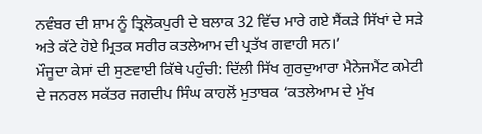ਨਵੰਬਰ ਦੀ ਸ਼ਾਮ ਨੂੰ ਤ੍ਰਿਲੋਕਪੁਰੀ ਦੇ ਬਲਾਕ 32 ਵਿੱਚ ਮਾਰੇ ਗਏ ਸੈਂਕੜੇ ਸਿੱਖਾਂ ਦੇ ਸੜੇ ਅਤੇ ਕੱਟੇ ਹੋਏ ਮ੍ਰਿਤਕ ਸਰੀਰ ਕਤਲੇਆਮ ਦੀ ਪ੍ਰਤੱਖ ਗਵਾਹੀ ਸਨ।’
ਮੌਜੂਦਾ ਕੇਸਾਂ ਦੀ ਸੁਣਵਾਈ ਕਿੱਥੇ ਪਹੁੰਚੀ: ਦਿੱਲੀ ਸਿੱਖ ਗੁਰਦੁਆਰਾ ਮੈਨੇਜਮੈਂਟ ਕਮੇਟੀ ਦੇ ਜਨਰਲ ਸਕੱਤਰ ਜਗਦੀਪ ਸਿੰਘ ਕਾਹਲੋਂ ਮੁਤਾਬਕ ‘ਕਤਲੇਆਮ ਦੇ ਮੁੱਖ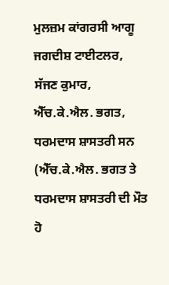ਮੁਲਜ਼ਮ ਕਾਂਗਰਸੀ ਆਗੂ ਜਗਦੀਸ਼ ਟਾਈਟਲਰ, ਸੱਜਣ ਕੁਮਾਰ, ਐੱਚ.ਕੇ.ਐਲ. ਭਗਤ, ਧਰਮਦਾਸ ਸ਼ਾਸਤਰੀ ਸਨ (ਐੱਚ.ਕੇ.ਐਲ. ਭਗਤ ਤੇ ਧਰਮਦਾਸ ਸ਼ਾਸਤਰੀ ਦੀ ਮੌਤ ਹੋ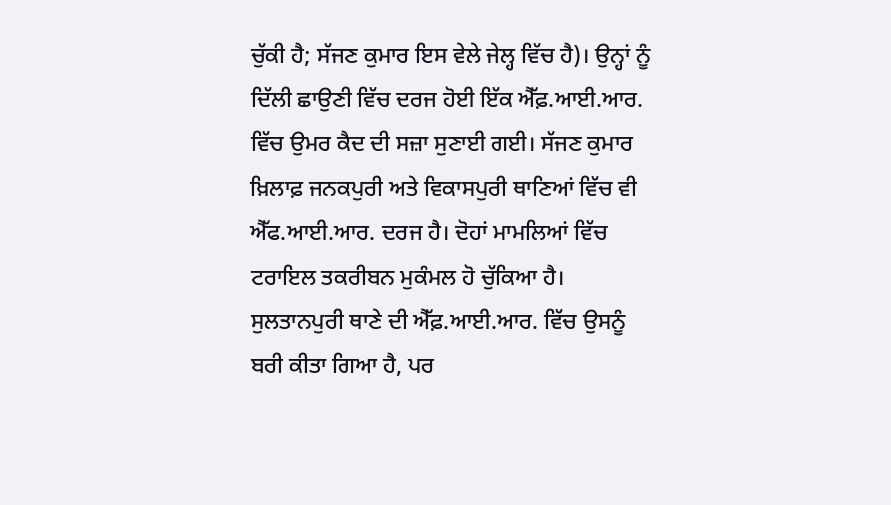ਚੁੱਕੀ ਹੈ; ਸੱਜਣ ਕੁਮਾਰ ਇਸ ਵੇਲੇ ਜੇਲ੍ਹ ਵਿੱਚ ਹੈ)। ਉਨ੍ਹਾਂ ਨੂੰ ਦਿੱਲੀ ਛਾਉਣੀ ਵਿੱਚ ਦਰਜ ਹੋਈ ਇੱਕ ਐੱਫ਼.ਆਈ.ਆਰ. ਵਿੱਚ ਉਮਰ ਕੈਦ ਦੀ ਸਜ਼ਾ ਸੁਣਾਈ ਗਈ। ਸੱਜਣ ਕੁਮਾਰ ਖ਼ਿਲਾਫ਼ ਜਨਕਪੁਰੀ ਅਤੇ ਵਿਕਾਸਪੁਰੀ ਥਾਣਿਆਂ ਵਿੱਚ ਵੀ ਐੱਫ.ਆਈ.ਆਰ. ਦਰਜ ਹੈ। ਦੋਹਾਂ ਮਾਮਲਿਆਂ ਵਿੱਚ ਟਰਾਇਲ ਤਕਰੀਬਨ ਮੁਕੰਮਲ ਹੋ ਚੁੱਕਿਆ ਹੈ। ਸੁਲਤਾਨਪੁਰੀ ਥਾਣੇ ਦੀ ਐੱਫ਼.ਆਈ.ਆਰ. ਵਿੱਚ ਉਸਨੂੰ ਬਰੀ ਕੀਤਾ ਗਿਆ ਹੈ, ਪਰ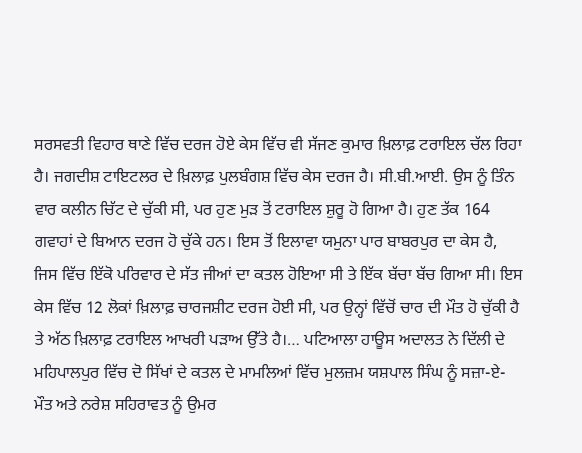ਸਰਸਵਤੀ ਵਿਹਾਰ ਥਾਣੇ ਵਿੱਚ ਦਰਜ ਹੋਏ ਕੇਸ ਵਿੱਚ ਵੀ ਸੱਜਣ ਕੁਮਾਰ ਖ਼ਿਲਾਫ਼ ਟਰਾਇਲ ਚੱਲ ਰਿਹਾ ਹੈ। ਜਗਦੀਸ਼ ਟਾਇਟਲਰ ਦੇ ਖ਼ਿਲਾਫ਼ ਪੁਲਬੰਗਸ਼ ਵਿੱਚ ਕੇਸ ਦਰਜ ਹੈ। ਸੀ.ਬੀ.ਆਈ. ਉਸ ਨੂੰ ਤਿੰਨ ਵਾਰ ਕਲੀਨ ਚਿੱਟ ਦੇ ਚੁੱਕੀ ਸੀ, ਪਰ ਹੁਣ ਮੁੜ ਤੋਂ ਟਰਾਇਲ ਸ਼ੁਰੂ ਹੋ ਗਿਆ ਹੈ। ਹੁਣ ਤੱਕ 164 ਗਵਾਹਾਂ ਦੇ ਬਿਆਨ ਦਰਜ ਹੋ ਚੁੱਕੇ ਹਨ। ਇਸ ਤੋਂ ਇਲਾਵਾ ਯਮੁਨਾ ਪਾਰ ਬਾਬਰਪੁਰ ਦਾ ਕੇਸ ਹੈ, ਜਿਸ ਵਿੱਚ ਇੱਕੋ ਪਰਿਵਾਰ ਦੇ ਸੱਤ ਜੀਆਂ ਦਾ ਕਤਲ ਹੋਇਆ ਸੀ ਤੇ ਇੱਕ ਬੱਚਾ ਬੱਚ ਗਿਆ ਸੀ। ਇਸ ਕੇਸ ਵਿੱਚ 12 ਲੋਕਾਂ ਖ਼ਿਲਾਫ਼ ਚਾਰਜਸ਼ੀਟ ਦਰਜ ਹੋਈ ਸੀ, ਪਰ ਉਨ੍ਹਾਂ ਵਿੱਚੋਂ ਚਾਰ ਦੀ ਮੌਤ ਹੋ ਚੁੱਕੀ ਹੈ ਤੇ ਅੱਠ ਖ਼ਿਲਾਫ਼ ਟਰਾਇਲ ਆਖਰੀ ਪੜਾਅ ਉੱਤੇ ਹੈ।… ਪਟਿਆਲਾ ਹਾਊਸ ਅਦਾਲਤ ਨੇ ਦਿੱਲੀ ਦੇ ਮਹਿਪਾਲਪੁਰ ਵਿੱਚ ਦੋ ਸਿੱਖਾਂ ਦੇ ਕਤਲ ਦੇ ਮਾਮਲਿਆਂ ਵਿੱਚ ਮੁਲਜ਼ਮ ਯਸ਼ਪਾਲ ਸਿੰਘ ਨੂੰ ਸਜ਼ਾ-ਏ-ਮੌਤ ਅਤੇ ਨਰੇਸ਼ ਸਹਿਰਾਵਤ ਨੂੰ ਉਮਰ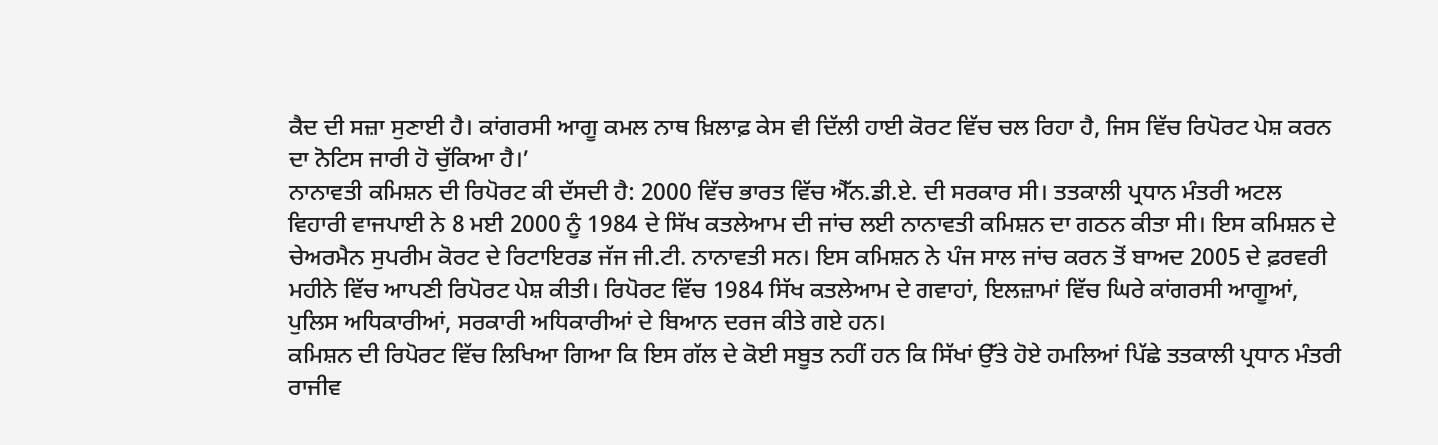ਕੈਦ ਦੀ ਸਜ਼ਾ ਸੁਣਾਈ ਹੈ। ਕਾਂਗਰਸੀ ਆਗੂ ਕਮਲ ਨਾਥ ਖ਼ਿਲਾਫ਼ ਕੇਸ ਵੀ ਦਿੱਲੀ ਹਾਈ ਕੋਰਟ ਵਿੱਚ ਚਲ ਰਿਹਾ ਹੈ, ਜਿਸ ਵਿੱਚ ਰਿਪੋਰਟ ਪੇਸ਼ ਕਰਨ ਦਾ ਨੋਟਿਸ ਜਾਰੀ ਹੋ ਚੁੱਕਿਆ ਹੈ।’
ਨਾਨਾਵਤੀ ਕਮਿਸ਼ਨ ਦੀ ਰਿਪੋਰਟ ਕੀ ਦੱਸਦੀ ਹੈ: 2000 ਵਿੱਚ ਭਾਰਤ ਵਿੱਚ ਐੱਨ.ਡੀ.ਏ. ਦੀ ਸਰਕਾਰ ਸੀ। ਤਤਕਾਲੀ ਪ੍ਰਧਾਨ ਮੰਤਰੀ ਅਟਲ ਵਿਹਾਰੀ ਵਾਜਪਾਈ ਨੇ 8 ਮਈ 2000 ਨੂੰ 1984 ਦੇ ਸਿੱਖ ਕਤਲੇਆਮ ਦੀ ਜਾਂਚ ਲਈ ਨਾਨਾਵਤੀ ਕਮਿਸ਼ਨ ਦਾ ਗਠਨ ਕੀਤਾ ਸੀ। ਇਸ ਕਮਿਸ਼ਨ ਦੇ ਚੇਅਰਮੈਨ ਸੁਪਰੀਮ ਕੋਰਟ ਦੇ ਰਿਟਾਇਰਡ ਜੱਜ ਜੀ.ਟੀ. ਨਾਨਾਵਤੀ ਸਨ। ਇਸ ਕਮਿਸ਼ਨ ਨੇ ਪੰਜ ਸਾਲ ਜਾਂਚ ਕਰਨ ਤੋਂ ਬਾਅਦ 2005 ਦੇ ਫ਼ਰਵਰੀ ਮਹੀਨੇ ਵਿੱਚ ਆਪਣੀ ਰਿਪੋਰਟ ਪੇਸ਼ ਕੀਤੀ। ਰਿਪੋਰਟ ਵਿੱਚ 1984 ਸਿੱਖ ਕਤਲੇਆਮ ਦੇ ਗਵਾਹਾਂ, ਇਲਜ਼ਾਮਾਂ ਵਿੱਚ ਘਿਰੇ ਕਾਂਗਰਸੀ ਆਗੂਆਂ, ਪੁਲਿਸ ਅਧਿਕਾਰੀਆਂ, ਸਰਕਾਰੀ ਅਧਿਕਾਰੀਆਂ ਦੇ ਬਿਆਨ ਦਰਜ ਕੀਤੇ ਗਏ ਹਨ।
ਕਮਿਸ਼ਨ ਦੀ ਰਿਪੋਰਟ ਵਿੱਚ ਲਿਖਿਆ ਗਿਆ ਕਿ ਇਸ ਗੱਲ ਦੇ ਕੋਈ ਸਬੂਤ ਨਹੀਂ ਹਨ ਕਿ ਸਿੱਖਾਂ ਉੱਤੇ ਹੋਏ ਹਮਲਿਆਂ ਪਿੱਛੇ ਤਤਕਾਲੀ ਪ੍ਰਧਾਨ ਮੰਤਰੀ ਰਾਜੀਵ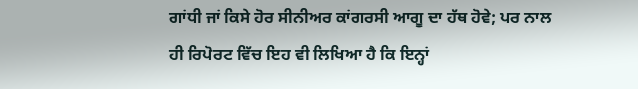ਗਾਂਧੀ ਜਾਂ ਕਿਸੇ ਹੋਰ ਸੀਨੀਅਰ ਕਾਂਗਰਸੀ ਆਗੂ ਦਾ ਹੱਥ ਹੋਵੇ; ਪਰ ਨਾਲ ਹੀ ਰਿਪੋਰਟ ਵਿੱਚ ਇਹ ਵੀ ਲਿਖਿਆ ਹੈ ਕਿ ਇਨ੍ਹਾਂ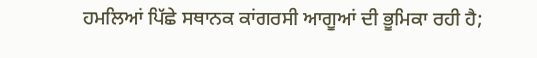ਹਮਲਿਆਂ ਪਿੱਛੇ ਸਥਾਨਕ ਕਾਂਗਰਸੀ ਆਗੂਆਂ ਦੀ ਭੂਮਿਕਾ ਰਹੀ ਹੈ;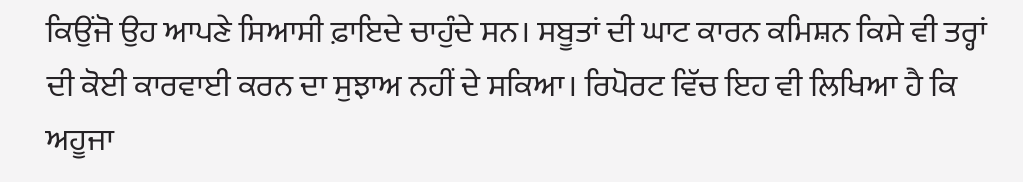ਕਿਉਂਜੋ ਉਹ ਆਪਣੇ ਸਿਆਸੀ ਫ਼ਾਇਦੇ ਚਾਹੁੰਦੇ ਸਨ। ਸਬੂਤਾਂ ਦੀ ਘਾਟ ਕਾਰਨ ਕਮਿਸ਼ਨ ਕਿਸੇ ਵੀ ਤਰ੍ਹਾਂ ਦੀ ਕੋਈ ਕਾਰਵਾਈ ਕਰਨ ਦਾ ਸੁਝਾਅ ਨਹੀਂ ਦੇ ਸਕਿਆ। ਰਿਪੋਰਟ ਵਿੱਚ ਇਹ ਵੀ ਲਿਖਿਆ ਹੈ ਕਿ ਅਹੂਜਾ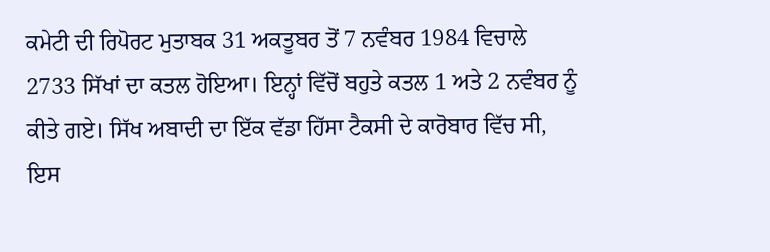ਕਮੇਟੀ ਦੀ ਰਿਪੋਰਟ ਮੁਤਾਬਕ 31 ਅਕਤੂਬਰ ਤੋਂ 7 ਨਵੰਬਰ 1984 ਵਿਚਾਲੇ 2733 ਸਿੱਖਾਂ ਦਾ ਕਤਲ ਹੋਇਆ। ਇਨ੍ਹਾਂ ਵਿੱਚੋਂ ਬਹੁਤੇ ਕਤਲ 1 ਅਤੇ 2 ਨਵੰਬਰ ਨੂੰ ਕੀਤੇ ਗਏ। ਸਿੱਖ ਅਬਾਦੀ ਦਾ ਇੱਕ ਵੱਡਾ ਹਿੱਸਾ ਟੈਕਸੀ ਦੇ ਕਾਰੋਬਾਰ ਵਿੱਚ ਸੀ, ਇਸ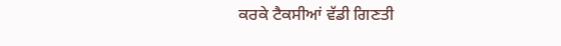ਕਰਕੇ ਟੈਕਸੀਆਂ ਵੱਡੀ ਗਿਣਤੀ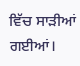ਵਿੱਚ ਸਾੜੀਆਂ ਗਈਆਂ।